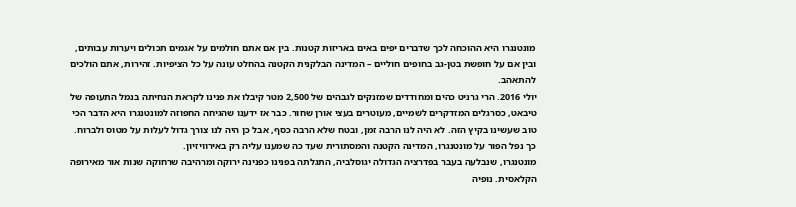מונטנגרו היא ההוכחה לכך שדברים יפים באים באריזות קטנות. בין אם אתם חולמים על אגמים תכולים ויערות עבותים, ובין אם על חופשת בטן-גב בחופים חוליים – המדינה הבלקנית הקטנה בהחלט עונה על כל הציפיות. זהירות, אתם הולכים להתאהב.
יולי 2016. הרי גרניט כהים ומחודדים שמזנקים לגבהים של 2,500 מטר קיבלו את פנינו לקראת הנחיתה בנמל התעופה של טיבאט, כסרגלים המזדקרים לשמיים, מעוטרים בעצי אורן שחור. כבר אז ידענו שהגיחה החפוזה למונטנגרו היא הדבר הכי טוב שעשינו בקיץ הזה. לא היה לנו הרבה זמן, ובטח שלא הרבה כסף, אבל כן היה לנו צורך גדול לעלות על מטוס ולברוח. כך נפל הפור על מונטנגרו, המדינה הקטנה והמסתורית שעד כה שמענו עליה רק באירוויזיון.
מונטנגרו, שנבלעה בעבר בפדרציה הגדולה יגוסלביה, התגלתה בפנינו כפנינה ירוקה ומרהיבה שרחוקה שנות אור מאירופה הקלאסית. נופיה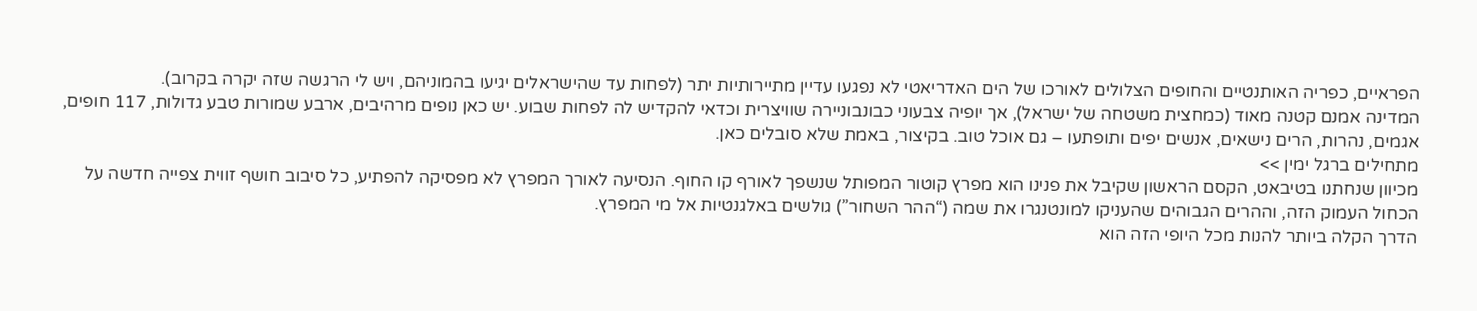הפראיים, כפריה האותנטיים והחופים הצלולים לאורכו של הים האדריאטי לא נפגעו עדיין מתיירותיות יתר (לפחות עד שהישראלים יגיעו בהמוניהם, ויש לי הרגשה שזה יקרה בקרוב).
המדינה אמנם קטנה מאוד (כמחצית משטחה של ישראל), אך יופיה צבעוני כבונבוניירה שוויצרית וכדאי להקדיש לה לפחות שבוע. יש כאן נופים מרהיבים, ארבע שמורות טבע גדולות, 117 חופים, אגמים, נהרות, הרים נישאים, אנשים יפים ותופתעו – גם אוכל טוב. בקיצור, באמת שלא סובלים כאן.
מתחילים ברגל ימין >>
מכיוון שנחתנו בטיבאט, הקסם הראשון שקיבל את פנינו הוא מפרץ קוטור המפותל שנשפך לאורף קו החוף. הנסיעה לאורך המפרץ לא מפסיקה להפתיע, כל סיבוב חושף זווית צפייה חדשה על הכחול העמוק הזה, וההרים הגבוהים שהעניקו למונטנגרו את שמה (“ההר השחור”) גולשים באלגנטיות אל מי המפרץ.
הדרך הקלה ביותר להנות מכל היופי הזה הוא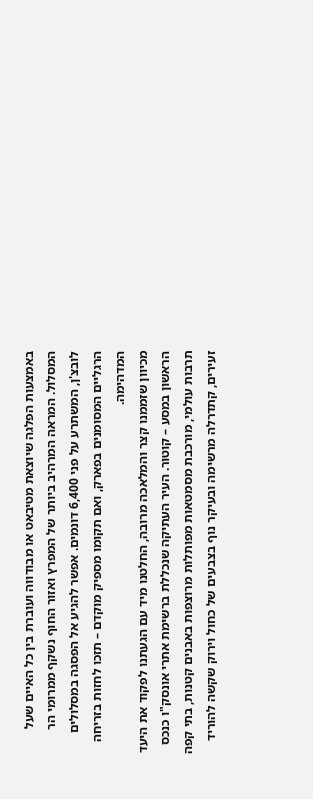באמצעות הפלגה שיוצאת מטיבאט או מבודווה ועוברת בין כל האיים שעל המסלול. המראה המרהיב ביותר של המפרץ ואזור החוף נשקף ממרומי הר לובצ'ן, המשתרע על פני 6,400 דונמים. אפשר להגיע אל הפסגה במסלולים הרגליים המסומנים בפארק, ואם תקומו מספיק מוקדם – תזכו לחזות בזריחה המדהימה.
מכיוון שזממנו קצר והמלאכה מרובה, החלטנו מיד עם הגעתנו לפקוד את היעד הראשון במסע – קוטור. העיר העתיקה שנכללת ברשימת אתרי אונסק"ו כנכס תרבות עולמי, מורכבת מסמטאות מפותלות מרוצפות באבנים קטנות, בתי קפה זעירים, קתדרלה מרשימה ובעיקר נוף בצבעים של כחול וירוק שקשה להוריד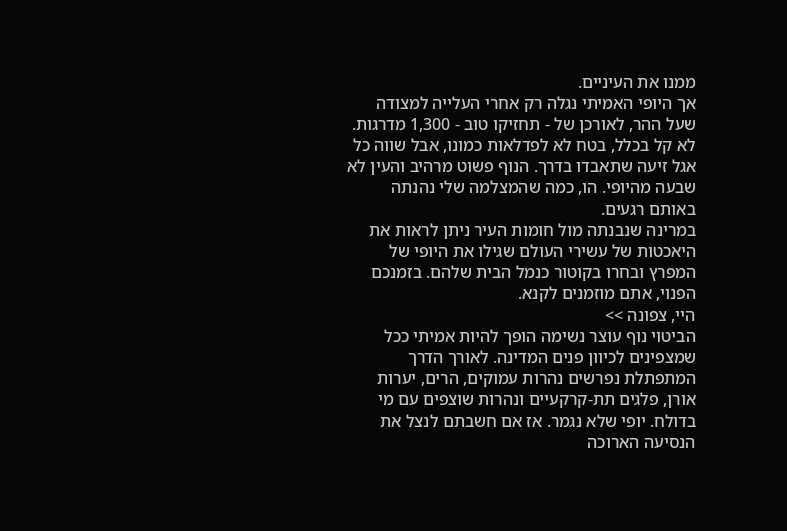ממנו את העיניים.
אך היופי האמיתי נגלה רק אחרי העלייה למצודה שעל ההר, לאורכן של - תחזיקו טוב - 1,300 מדרגות. לא קל בכלל, בטח לא לפדלאות כמונו, אבל שווה כל אגל זיעה שתאבדו בדרך. הנוף פשוט מרהיב והעין לא שבעה מהיופי. הו, כמה שהמצלמה שלי נהנתה באותם רגעים.
במרינה שנבנתה מול חומות העיר ניתן לראות את היאכטות של עשירי העולם שגילו את היופי של המפרץ ובחרו בקוטור כנמל הבית שלהם. בזמנכם הפנוי, אתם מוזמנים לקנא.
היי, צפונה >>
הביטוי נוף עוצר נשימה הופך להיות אמיתי ככל שמצפינים לכיוון פנים המדינה. לאורך הדרך המתפתלת נפרשים נהרות עמוקים, הרים, יערות אורן, פלגים תת-קרקעיים ונהרות שוצפים עם מי בדולח. יופי שלא נגמר. אז אם חשבתם לנצל את הנסיעה הארוכה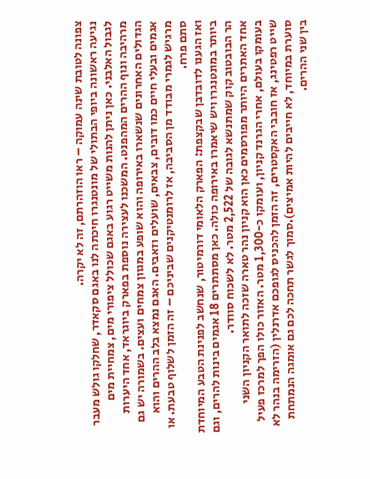צפונה לטובת שינה עמוקה – ראו הוזהרתם, זה לא יקרה.
נגיעה ראשונה ביופי הבתולי של מונטנגרו חיכתה לנו באגם סקאדר, שחלקו גולש מעבר לגבול האלבני. כאן ניתן להנות משייט רגוע באגם שכולל ציפורי מים, צמחיית מים מרהיבה ונוף ההרים המהפנט. המשכנו לעצירה נוספת בפארק ביוגראד, אחד היערות הגדולים האחרונים שנשארו באירופה והוא שופע במגוון צמחים ועצים. בשמורה יש גם אגמים ובעלי חיים כמו דובים, צבאים, שועלים וזאבים. האגם נמצא בלב ההרים והוא מרגיש לגמרי מבודד מן הסביבה, אז לרומנטיקנים שביניכם – זה הזמן לשלוף טבעת. או סתם פרח.
ואז הגענו לדובדבן שבקצפת: הפארק הלאומי דורמיטור, שנחשב לפנינת הטבע המיוחדת ביותר במונטנגרו ויש שיאמרו באירופה כולה. כאן מסתתרים 18 אגמים בינות להרים, וגם הר הבובטוב קוק שמתנשא לגובה של 2,522 מטר. לא לשכוח סוודר.
אחד האתרים היותר מפורסמים כאן הוא קניון נהר טארה שזכה לתואר הקניון השני בעומקו בעולם, אחרי הגרנד קניון, ועומקו כ-1,300 מטר. האזור כולו הפך למרכז פעיל שייט רפטינג, אז חובבי האקסטרים, זה הזמן להכניס לגופכם אדרנלין (הזרימה בנהר לא סוערת במיוחד, לא חייבים להיות אמיצים).סמוך לגשר תחכה לכם גם אומגה הנמתחת בין שני ההרים.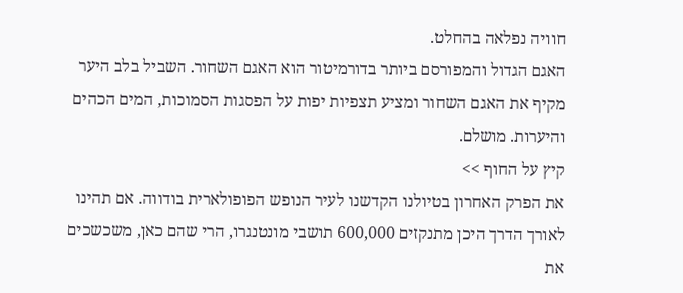חוויה נפלאה בהחלט.
האגם הגדול והמפורסם ביותר בדורמיטור הוא האגם השחור. השביל בלב היער מקיף את האגם השחור ומציע תצפיות יפות על הפסגות הסמוכות, המים הכהים והיערות. מושלם.
קיץ על החוף >>
את הפרק האחרון בטיולנו הקדשנו לעיר הנופש הפופולארית בודווה. אם תהינו לאורך הדרך היכן מתנקזים 600,000 תושבי מונטנגרו, הרי שהם כאן, משכשכים את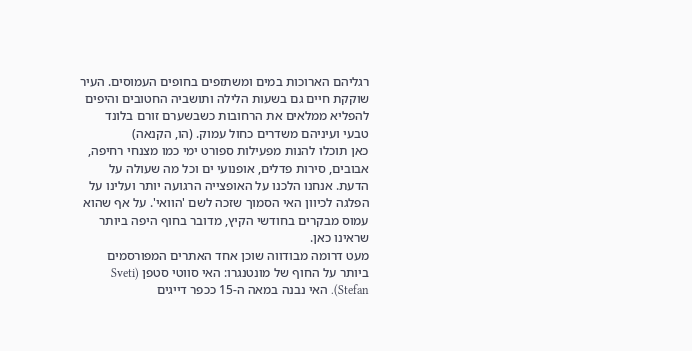רגליהם הארוכות במים ומשתזפים בחופים העמוסים. העיר שוקקת חיים גם בשעות הלילה ותושביה החטובים והיפים להפליא ממלאים את הרחובות כשבשערם זורם בלונד טבעי ועיניהם משדרים כחול עמוק. (הו, הקנאה)
כאן תוכלו להנות מפעילות ספורט ימי כמו מצנחי רחיפה, אבובים, סירות פדלים, אופנועי ים וכל מה שעולה על הדעת. אנחנו הלכנו על האופצייה הרגועה יותר ועלינו על הפלגה לכיוון האי הסמוך שזכה לשם 'הוואי'. על אף שהוא עמוס מבקרים בחודשי הקיץ, מדובר בחוף היפה ביותר שראינו כאן.
מעט דרומה מבודווה שוכן אחד האתרים המפורסמים ביותר על החוף של מונטנגרו: האי סווטי סטפן (Sveti Stefan). האי נבנה במאה ה-15 ככפר דייגים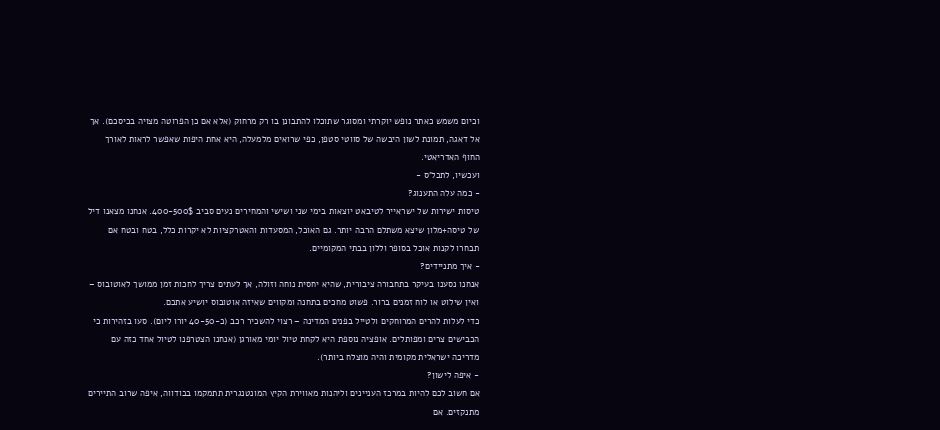וכיום משמש כאתר נופש יוקרתי ומסוגר שתוכלו להתבונן בו רק מרחוק (אלא אם כן הפרוטה מצויה בכיסכם). אך אל דאגה, תמונת לשון היבשה של סווטי סטפן, כפי שרואים מלמעלה, היא אחת היפות שאפשר לראות לאורך החוף האדריאטי.
ועכשיו, לתכל'ס -
- כמה עלה התענוג?
טיסות ישירות של ישראייר לטיבאט יוצאות בימי שני ושישי והמחירים נעים סביב 400-500$. אנחנו מצאנו דיל של טיסה+מלון שיצא משתלם הרבה יותר. גם האוכל, המסעדות והאטרקציות לא יקרות כלל, בטח ובטח אם תבחרו לקנות אוכל בסופר וללון בבתי המקומיים.
- איך מתניידים?
אנחנו נסענו בעיקר בתחבורה ציבורית, שהיא יחסית נוחה וזולה, אך לעתים צריך לחכות זמן ממושך לאוטובוס – ואין שילוט או לוח זמנים ברור. פשוט מחכים בתחנה ומקווים שאיזה אוטובוס יושיע אתכם.
כדי לעלות להרים המרוחקים ולטייל בפנים המדינה – רצוי להשכיר רכב (כ-40-50 יורו ליום). סעו בזהירות כי הכבישים צרים ומפותלים. אופציה נוספת היא לקחת טיול יומי מאורגן (אנחנו הצטרפנו לטיול אחד כזה עם מדריכה ישראלית מקומית והיה מוצלח ביותר).
- איפה לישון?
אם חשוב לכם להיות במרכז העניינים וליהנות מאווירת הקיץ המונטנגרית תתמקמו בבודווה, איפה שרוב התיירים מתנקזים. אם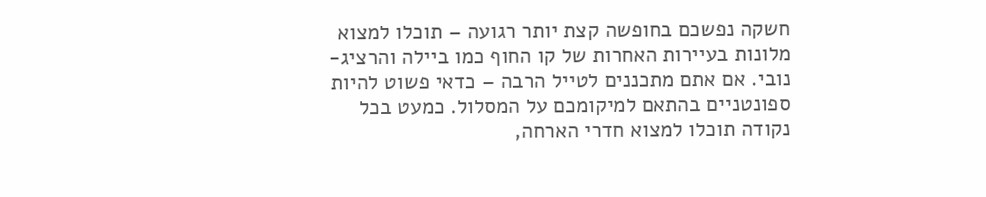חשקה נפשכם בחופשה קצת יותר רגועה – תוכלו למצוא מלונות בעיירות האחרות של קו החוף כמו ביילה והרציג-נובי. אם אתם מתכננים לטייל הרבה – כדאי פשוט להיות ספונטניים בהתאם למיקומכם על המסלול. כמעט בכל נקודה תוכלו למצוא חדרי הארחה,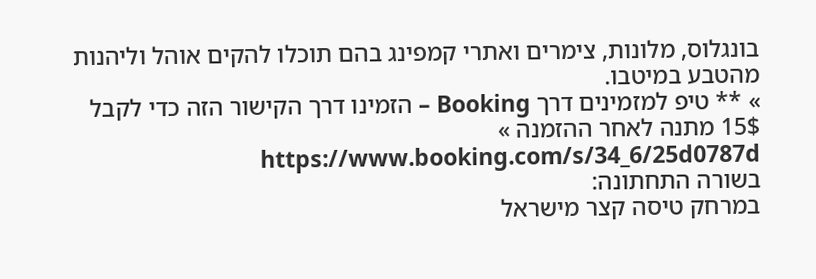בונגלוס, מלונות, צימרים ואתרי קמפינג בהם תוכלו להקים אוהל וליהנות מהטבע במיטבו.
» ** טיפ למזמינים דרך Booking – הזמינו דרך הקישור הזה כדי לקבל 15$ מתנה לאחר ההזמנה » https://www.booking.com/s/34_6/25d0787d
בשורה התחתונה:
במרחק טיסה קצר מישראל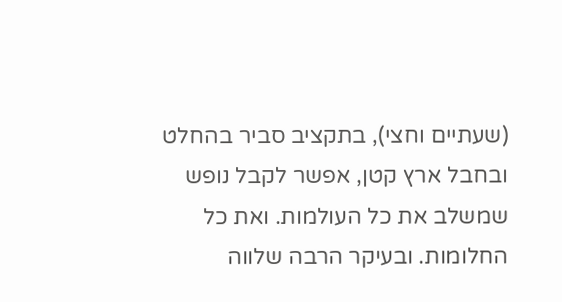(שעתיים וחצי), בתקציב סביר בהחלט ובחבל ארץ קטן, אפשר לקבל נופש שמשלב את כל העולמות. ואת כל החלומות. ובעיקר הרבה שלווה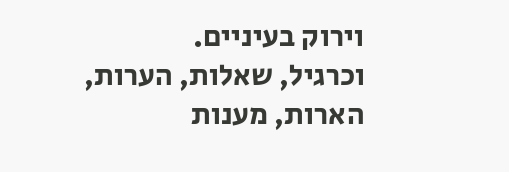וירוק בעיניים.
וכרגיל, שאלות, הערות, הארות, מענות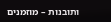ותובנות – מוזמנים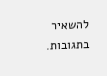להשאיר בתגובות.